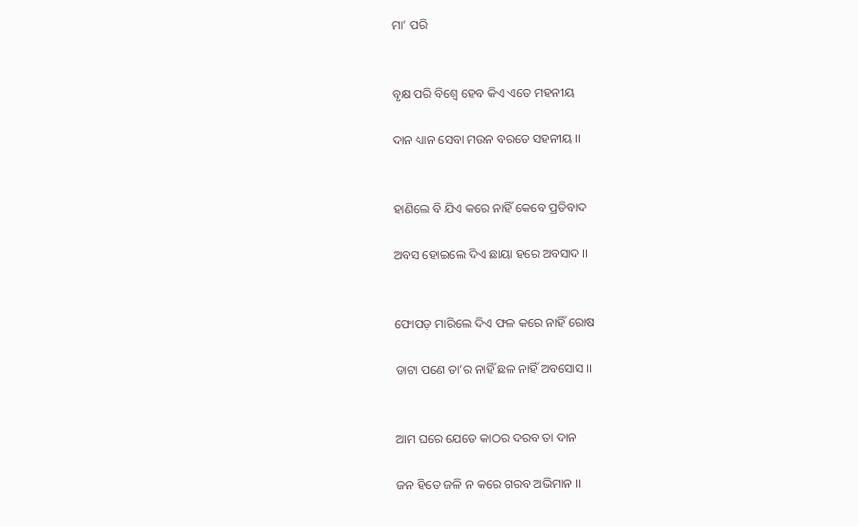ମା’ ପରି


ବୃକ୍ଷ ପରି ବିଶ୍ଵେ ହେବ କିଏ ଏତେ ମହନୀୟ

ଦାନ ଧ୍ୟାନ ସେବା ମଉନ ବରତେ ସହନୀୟ ।।


ହାଣିଲେ ବି ଯିଏ କରେ ନାହିଁ କେବେ ପ୍ରତିବାଦ

ଅବସ ହୋଇଲେ ଦିଏ ଛାୟା ହରେ ଅବସାଦ ।।


ଫୋପଡ଼ ମାରିଲେ ଦିଏ ଫଳ କରେ ନାହିଁ ରୋଷ

ଡାଟା ପଣେ ତା’ର ନାହିଁ ଛଳ ନାହିଁ ଅବସୋସ ।।


ଆମ ଘରେ ଯେତେ କାଠର ଦରବ ତା ଦାନ

ଜନ ହିତେ ଜଳି ନ କରେ ଗରବ ଅଭିମାନ ।।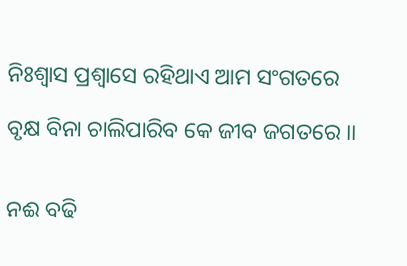ନିଃଶ୍ବାସ ପ୍ରଶ୍ୱାସେ ରହିଥାଏ ଆମ ସଂଗତରେ

ବୃକ୍ଷ ବିନା ଚାଲିପାରିବ କେ ଜୀବ ଜଗତରେ ।।


ନଈ ବଢି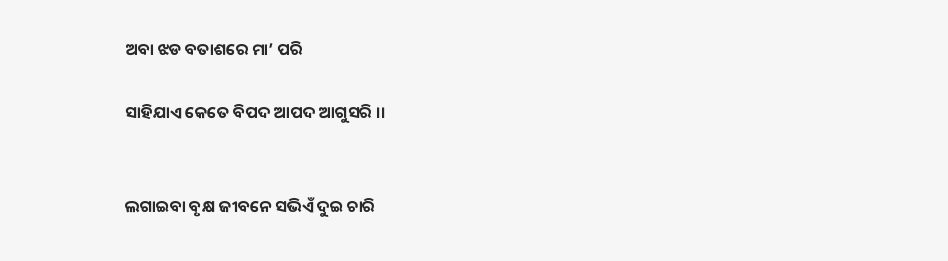ଅବା ଝଡ ବତାଶରେ ମା’ ପରି

ସାହିଯାଏ କେତେ ବିପଦ ଆପଦ ଆଗୁସରି ।।


ଲଗାଇବା ବୃକ୍ଷ ଜୀବନେ ସଭିଏଁ ଦୁଇ ଚାରି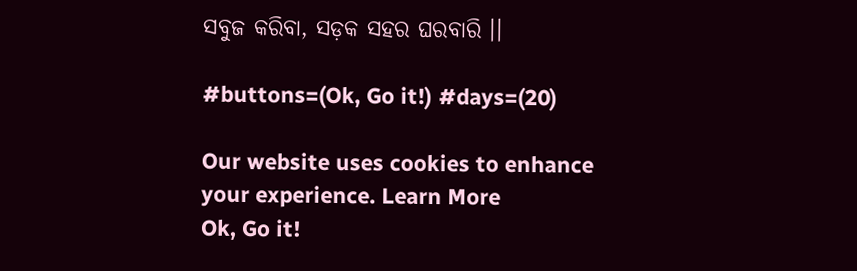ସବୁଜ କରିବା, ସଡ଼କ ସହର ଘରବାରି ।।

#buttons=(Ok, Go it!) #days=(20)

Our website uses cookies to enhance your experience. Learn More
Ok, Go it!